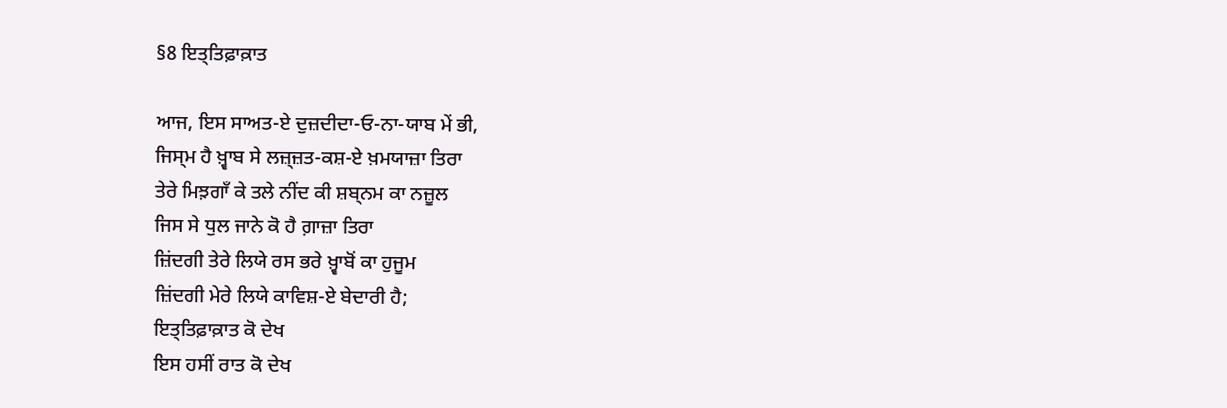§8 ਇਤ੍ਤਿਫ਼ਾਕ਼ਾਤ

ਆਜ, ਇਸ ਸਾਅਤ-ਏ ਦੁਜ਼ਦੀਦਾ‐ਓ‐ਨਾ-ਯਾਬ ਮੇਂ ਭੀ,
ਜਿਸ੍ਮ ਹੈ ਖ਼੍ਵਾਬ ਸੇ ਲਜ਼੍ਜ਼ਤ-ਕਸ਼-ਏ ਖ਼ਮਯਾਜ਼ਾ ਤਿਰਾ
ਤੇਰੇ ਮਿਝ਼ਗਾਁ ਕੇ ਤਲੇ ਨੀਂਦ ਕੀ ਸ਼ਬ੍ਨਮ ਕਾ ਨਜ਼ੂਲ
ਜਿਸ ਸੇ ਧੁਲ ਜਾਨੇ ਕੋ ਹੈ ਗ਼ਾਜ਼ਾ ਤਿਰਾ
ਜ਼ਿਂਦਗੀ ਤੇਰੇ ਲਿਯੇ ਰਸ ਭਰੇ ਖ਼੍ਵਾਬੋਂ ਕਾ ਹੁਜੂਮ
ਜ਼ਿਂਦਗੀ ਮੇਰੇ ਲਿਯੇ ਕਾਵਿਸ਼-ਏ ਬੇਦਾਰੀ ਹੈ;
ਇਤ੍ਤਿਫ਼ਾਕ਼ਾਤ ਕੋ ਦੇਖ
ਇਸ ਹਸੀਂ ਰਾਤ ਕੋ ਦੇਖ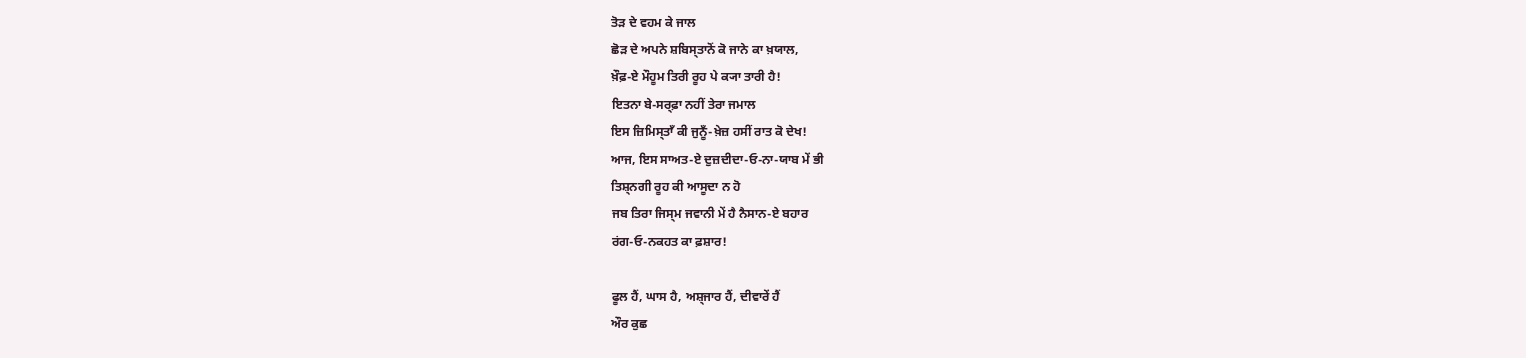ਤੋੜ ਦੇ ਵਹਮ ਕੇ ਜਾਲ
ਛੋੜ ਦੇ ਅਪਨੇ ਸ਼ਬਿਸ੍ਤਾਨੋਂ ਕੋ ਜਾਨੇ ਕਾ ਖ਼ਯਾਲ,
ਖ਼ੌਫ਼-ਏ ਮੌਹੂਮ ਤਿਰੀ ਰੂਹ ਪੇ ਕ੍ਯਾ ਤਾਰੀ ਹੈ!
ਇਤਨਾ ਬੇ-ਸਰ੍ਫ਼ਾ ਨਹੀਂ ਤੇਰਾ ਜਮਾਲ
ਇਸ ਜ਼ਿਮਿਸ੍ਤਾਁ ਕੀ ਜੁਨੂਁ-ਖ਼ੇਜ਼ ਹਸੀਂ ਰਾਤ ਕੋ ਦੇਖ!
ਆਜ, ਇਸ ਸਾਅਤ-ਏ ਦੁਜ਼ਦੀਦਾ‐ਓ‐ਨਾ-ਯਾਬ ਮੇਂ ਭੀ
ਤਿਸ਼੍ਨਗੀ ਰੂਹ ਕੀ ਆਸੂਦਾ ਨ ਹੋ
ਜਬ ਤਿਰਾ ਜਿਸ੍ਮ ਜਵਾਨੀ ਮੇਂ ਹੈ ਨੈਸਾਨ-ਏ ਬਹਾਰ
ਰਂਗ‐ਓ‐ਨਕਹਤ ਕਾ ਫ਼ਸ਼ਾਰ!

ਫੂਲ ਹੈਂ, ਘਾਸ ਹੈ, ਅਸ਼੍ਜਾਰ ਹੈਂ, ਦੀਵਾਰੇਂ ਹੈਂ
ਔਰ ਕੁਛ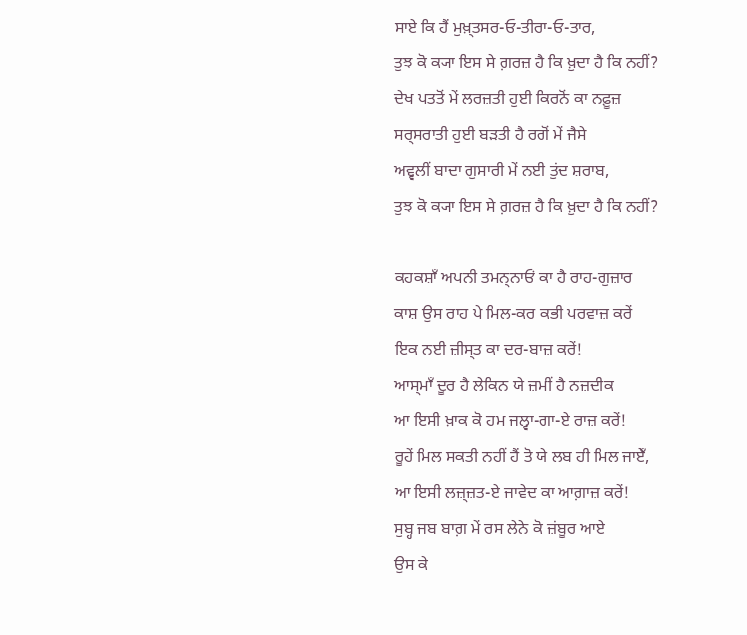ਸਾਏ ਕਿ ਹੈਂ ਮੁਖ਼੍ਤਸਰ‐ਓ‐ਤੀਰਾ‐ਓ‐ਤਾਰ,
ਤੁਝ ਕੋ ਕ੍ਯਾ ਇਸ ਸੇ ਗ਼ਰਜ਼ ਹੈ ਕਿ ਖ਼ੁਦਾ ਹੈ ਕਿ ਨਹੀਂ?
ਦੇਖ ਪਤਤੋਂ ਮੇਂ ਲਰਜ਼ਤੀ ਹੁਈ ਕਿਰਨੋਂ ਕਾ ਨਫ਼ੂਜ਼
ਸਰ੍ਸਰਾਤੀ ਹੁਈ ਬਡ਼ਤੀ ਹੈ ਰਗੋਂ ਮੇਂ ਜੈਸੇ
ਅਵ੍ਵਲੀਂ ਬਾਦਾ ਗੁਸਾਰੀ ਮੇਂ ਨਈ ਤੁਂਦ ਸ਼ਰਾਬ,
ਤੁਝ ਕੋ ਕ੍ਯਾ ਇਸ ਸੇ ਗ਼ਰਜ਼ ਹੈ ਕਿ ਖ਼ੁਦਾ ਹੈ ਕਿ ਨਹੀਂ?

ਕਹਕਸ਼ਾਁ ਅਪਨੀ ਤਮਨ੍ਨਾਓਂ ਕਾ ਹੈ ਰਾਹ-ਗੁਜ਼ਾਰ
ਕਾਸ਼ ਉਸ ਰਾਹ ਪੇ ਮਿਲ-ਕਰ ਕਭੀ ਪਰਵਾਜ਼ ਕਰੇਂ
ਇਕ ਨਈ ਜ਼ੀਸ੍ਤ ਕਾ ਦਰ-ਬਾਜ਼ ਕਰੇਂ!
ਆਸ੍ਮਾਁ ਦੂਰ ਹੈ ਲੇਕਿਨ ਯੇ ਜ਼ਮੀਂ ਹੈ ਨਜ਼ਦੀਕ
ਆ ਇਸੀ ਖ਼ਾਕ ਕੋ ਹਮ ਜਲ੍ਵਾ-ਗਾ-ਏ ਰਾਜ਼ ਕਰੇਂ!
ਰੂਹੇਂ ਮਿਲ ਸਕਤੀ ਨਹੀਂ ਹੈਂ ਤੋ ਯੇ ਲਬ ਹੀ ਮਿਲ ਜਾਏਁ,
ਆ ਇਸੀ ਲਜ਼੍ਜ਼ਤ-ਏ ਜਾਵੇਦ ਕਾ ਆਗ਼ਾਜ਼ ਕਰੇਂ!
ਸੁਬ੍ਹ ਜਬ ਬਾਗ਼ ਮੇਂ ਰਸ ਲੇਨੇ ਕੋ ਜ਼ਂਬੂਰ ਆਏ
ਉਸ ਕੇ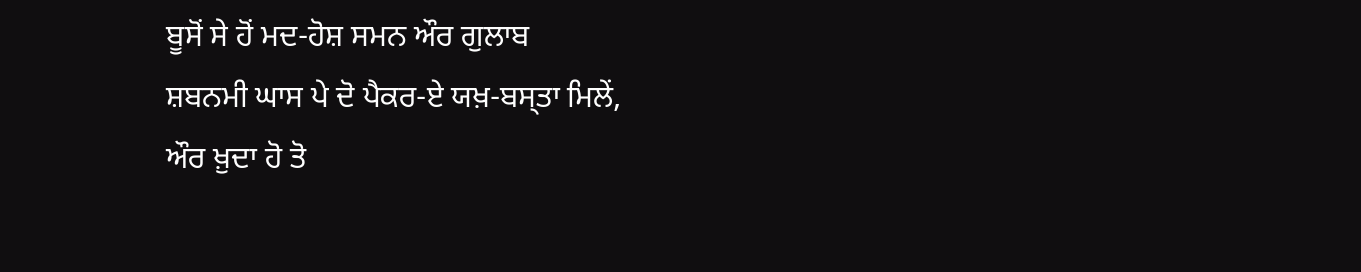ਬੂਸੋਂ ਸੇ ਹੋਂ ਮਦ-ਹੋਸ਼ ਸਮਨ ਔਰ ਗੁਲਾਬ
ਸ਼ਬਨਮੀ ਘਾਸ ਪੇ ਦੋ ਪੈਕਰ-ਏ ਯਖ਼-ਬਸ੍ਤਾ ਮਿਲੇਂ,
ਔਰ ਖ਼ੁਦਾ ਹੋ ਤੋ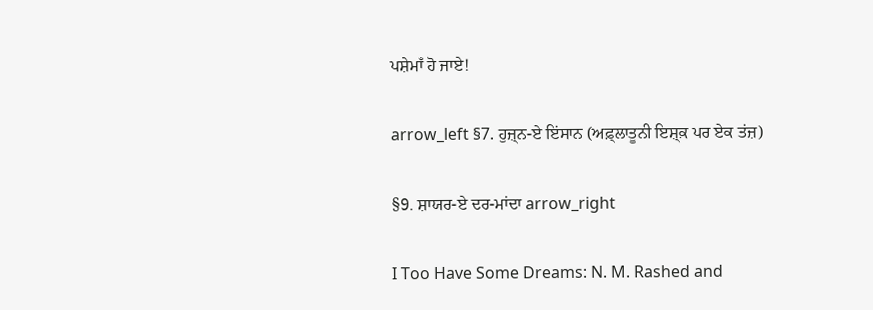ਪਸ਼ੇਮਾਁ ਹੋ ਜਾਏ!

arrow_left §7. ਹੁਜ਼੍ਨ-ਏ ਇਂਸਾਨ (ਅਫ਼੍ਲਾਤੂਨੀ ਇਸ਼੍ਕ਼ ਪਰ ਏਕ ਤਂਜ਼)

§9. ਸ਼ਾਯਰ-ਏ ਦਰ-ਮਾਂਦਾ arrow_right

I Too Have Some Dreams: N. M. Rashed and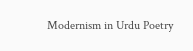Modernism in Urdu Poetry